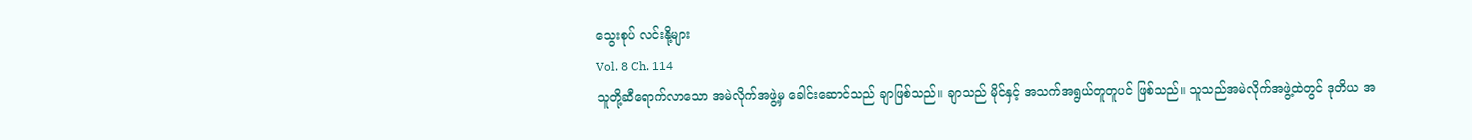သွေးစုပ် လင်းနို့များ
Vol. 8 Ch. 114
သူတို့ဆီရောက်လာသော အမဲလိုက်အဖွဲ့မှ ခေါင်းဆောင်သည် ချာဖြစ်သည်။ ချာသည် မိုင်နှင့် အသက်အရွယ်တူတူပင် ဖြစ်သည်။ သူသည်အမဲလိုက်အဖွဲ့ထဲတွင် ဒုတိယ အ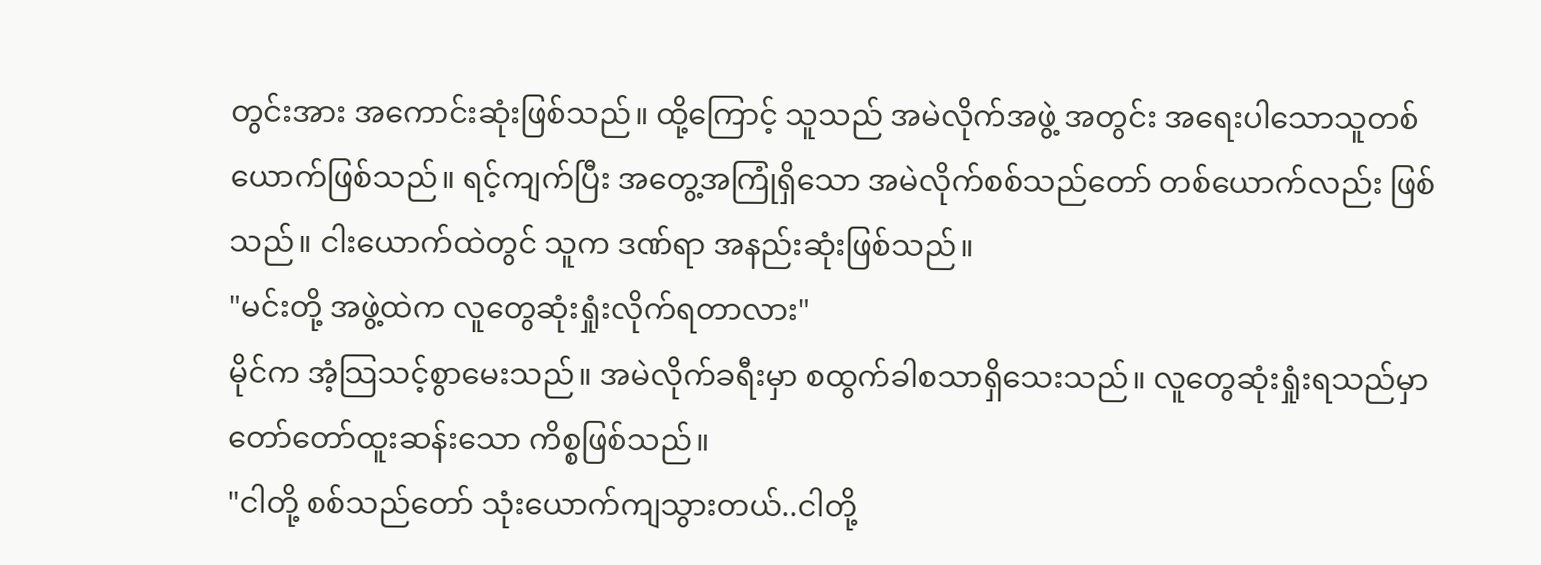တွင်းအား အကောင်းဆုံးဖြစ်သည်။ ထို့ကြောင့် သူသည် အမဲလိုက်အဖွဲ့ အတွင်း အရေးပါသောသူတစ်ယောက်ဖြစ်သည်။ ရင့်ကျက်ပြီး အတွေ့အကြုံရှိသော အမဲလိုက်စစ်သည်တော် တစ်ယောက်လည်း ဖြစ်သည်။ ငါးယောက်ထဲတွင် သူက ဒဏ်ရာ အနည်းဆုံးဖြစ်သည်။
"မင်းတို့ အဖွဲ့ထဲက လူတွေဆုံးရှုံးလိုက်ရတာလား"
မိုင်က အံ့သြသင့်စွာမေးသည်။ အမဲလိုက်ခရီးမှာ စထွက်ခါစသာရှိသေးသည်။ လူတွေဆုံးရှုံးရသည်မှာ တော်တော်ထူးဆန်းသော ကိစ္စဖြစ်သည်။
"ငါတို့ စစ်သည်တော် သုံးယောက်ကျသွားတယ်..ငါတို့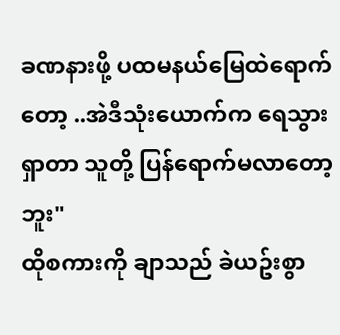ခဏနားဖို့ ပထမနယ်မြေထဲရောက်တော့ ..အဲဒီသုံးယောက်က ရေသွားရှာတာ သူတို့ ပြန်ရောက်မလာတော့ဘူး"
ထိုစကားကို ချာသည် ခဲယဥ်းစွာ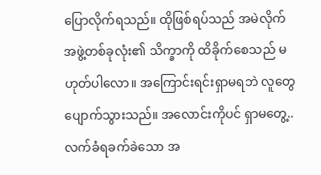ပြောလိုက်ရသည်။ ထိုဖြစ်ရပ်သည် အမဲလိုက်အဖွဲ့တစ်ခုလုံး၏ သိက္ခာကို ထိခိုက်စေသည် မဟုတ်ပါလော။ အကြောင်းရင်းရှာမရဘဲ လူတွေပျောက်သွားသည်။ အလောင်းကိုပင် ရှာမတွေ့..လက်ခံရခက်ခဲသော အ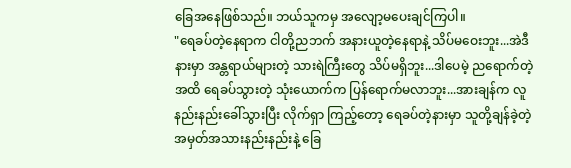ခြေအနေဖြစ်သည်။ ဘယ်သူကမှ အလျော့မပေးချင်ကြပါ။
"ရေခပ်တဲ့နေရာက ငါတို့ညဘက် အနားယူတဲ့နေရာနဲ့ သိပ်မဝေးဘူး...အဲဒီနားမှာ အန္တရာယ်များတဲ့ သားရဲကြီးတွေ သိပ်မရှိဘူး...ဒါပေမဲ့ ညရောက်တဲ့အထိ ရေခပ်သွားတဲ့ သုံးယောက်က ပြန်ရောက်မလာဘူး...အားချန်က လူနည်းနည်းခေါ်သွားပြီး လိုက်ရှာ ကြည့်တော့ ရေခပ်တဲ့နားမှာ သူတို့ချန်ခဲ့တဲ့ အမှတ်အသားနည်းနည်းနဲ့ ခြေ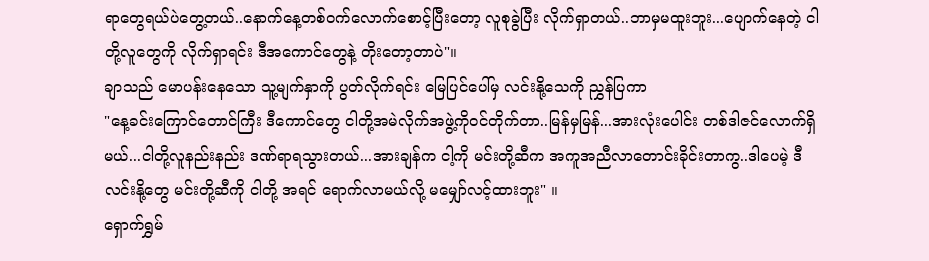ရာတွေရယ်ပဲတွေ့တယ်..နောက်နေ့တစ်ဝက်လောက်စောင့်ပြီးတော့ လူစုခွဲပြီး လိုက်ရှာတယ်..ဘာမှမထူးဘူး...ပျောက်နေတဲ့ ငါတို့လူတွေကို လိုက်ရှာရင်း ဒီအကောင်တွေနဲ့ တိုးတော့တာပဲ"။
ချာသည် မောပန်းနေသော သူ့မျက်နှာကို ပွတ်လိုက်ရင်း မြေပြင်ပေါ်မှ လင်းနို့သေကို ညွှန်ပြကာ
"နေ့ခင်းကြောင်တောင်ကြီး ဒီကောင်တွေ ငါတို့အမဲလိုက်အဖွဲ့ကိုဝင်တိုက်တာ..မြန်မှမြန်...အားလုံးပေါင်း တစ်ဒါဇင်လောက်ရှိမယ်...ငါတို့လူနည်းနည်း ဒဏ်ရာရသွားတယ်...အားချန်က ငါ့ကို မင်းတို့ဆီက အကူအညီလာတောင်းခိုင်းတာကွ..ဒါပေမဲ့ ဒီလင်းနို့တွေ မင်းတို့ဆီကို ငါတို့ အရင် ရောက်လာမယ်လို့ မမျှော်လင့်ထားဘူး" ။
ရှောက်ရွှမ်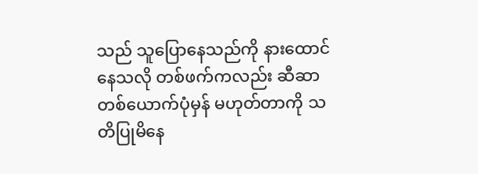သည် သူပြောနေသည်ကို နားထောင်နေသလို တစ်ဖက်ကလည်း ဆီဆာတစ်ယောက်ပုံမှန် မဟုတ်တာကို သတိပြုမိနေ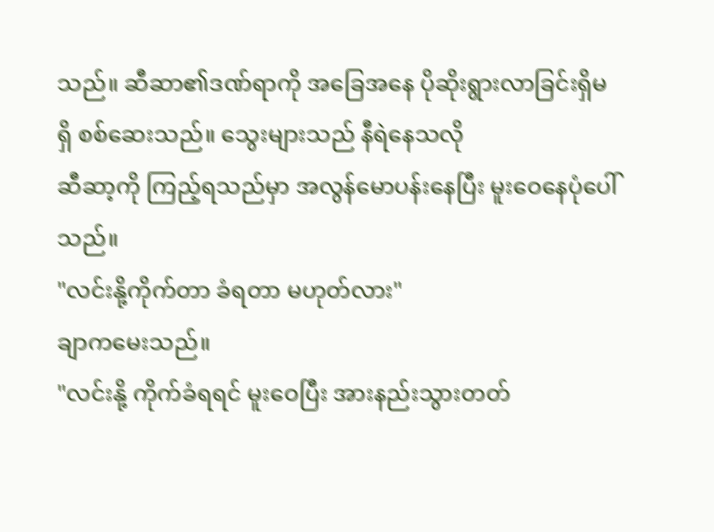သည်။ ဆီဆာ၏ဒဏ်ရာကို အခြေအနေ ပိုဆိုးရွားလာခြင်းရှိမရှိ စစ်ဆေးသည်။ သွေးများသည် နီရဲနေသလို
ဆီဆာ့ကို ကြည့်ရသည်မှာ အလွန်မောပန်းနေပြီး မူးဝေနေပုံပေါ်သည်။
"လင်းနို့ကိုက်တာ ခံရတာ မဟုတ်လား"
ချာကမေးသည်။
"လင်းနို့ ကိုက်ခံရရင် မူးဝေပြီး အားနည်းသွားတတ်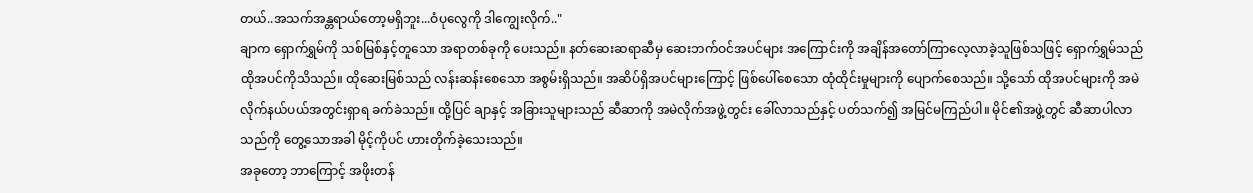တယ်..အသက်အန္တရာယ်တော့မရှိဘူး...ဝံပုလွေကို ဒါကျွေးလိုက်.."
ချာက ရှောက်ရွှမ်ကို သစ်မြစ်နှင့်တူသော အရာတစ်ခုကို ပေးသည်။ နတ်ဆေးဆရာဆီမှ ဆေးဘက်ဝင်အပင်များ အကြောင်းကို အချိန်အတော်ကြာလေ့လာခဲ့သူဖြစ်သဖြင့် ရှောက်ရွှမ်သည် ထိုအပင်ကိုသိသည်။ ထိုဆေးမြစ်သည် လန်းဆန်းစေသော အစွမ်းရှိသည်။ အဆိပ်ရှိအပင်များကြောင့် ဖြစ်ပေါ်စေသော ထုံထိုင်းမှုများကို ပျောက်စေသည်။ သို့သော် ထိုအပင်များကို အမဲလိုက်နယ်ပယ်အတွင်းရှာရ ခက်ခဲသည်။ ထို့ပြင် ချာနှင့် အခြားသူများသည် ဆီဆာကို အမဲလိုက်အဖွဲ့တွင်း ခေါ်လာသည်နှင့် ပတ်သက်၍ အမြင်မကြည်ပါ။ မိုင်၏အဖွဲ့တွင် ဆီဆာပါလာသည်ကို တွေ့သောအခါ မိုင့်ကိုပင် ဟားတိုက်ခဲ့သေးသည်။
အခုတော့ ဘာကြောင့် အဖိုးတန်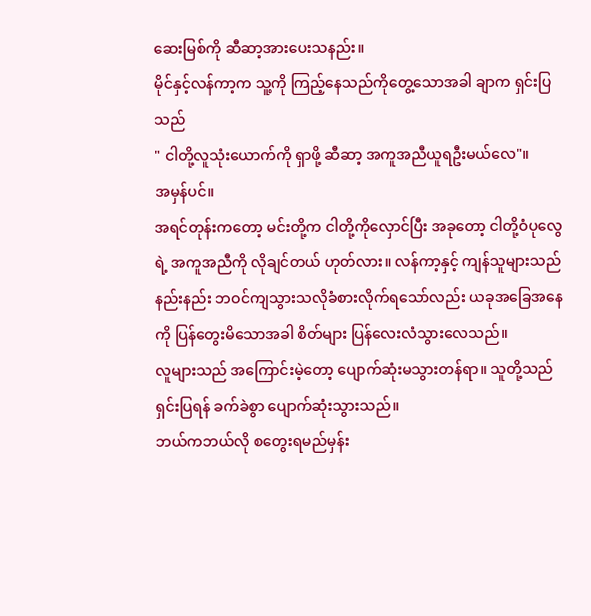ဆေးမြစ်ကို ဆီဆာ့အားပေးသနည်း။
မိုင်နှင့်လန်ကာ့က သူ့ကို ကြည့်နေသည်ကိုတွေ့သောအခါ ချာက ရှင်းပြသည်
" ငါတို့လူသုံးယောက်ကို ရှာဖို့ ဆီဆာ့ အကူအညီယူရဦးမယ်လေ"။
အမှန်ပင်။
အရင်တုန်းကတော့ မင်းတို့က ငါတို့ကိုလှောင်ပြီး အခုတော့ ငါတို့ဝံပုလွေရဲ့ အကူအညီကို လိုချင်တယ် ဟုတ်လား။ လန်ကာ့နှင့် ကျန်သူများသည် နည်းနည်း ဘဝင်ကျသွားသလိုခံစားလိုက်ရသော်လည်း ယခုအခြေအနေကို ပြန်တွေးမိသောအခါ စိတ်များ ပြန်လေးလံသွားလေသည်။
လူများသည် အကြောင်းမဲ့တော့ ပျောက်ဆုံးမသွားတန်ရာ။ သူတို့သည် ရှင်းပြရန် ခက်ခဲစွာ ပျောက်ဆုံးသွားသည်။
ဘယ်ကဘယ်လို စတွေးရမည်မှန်း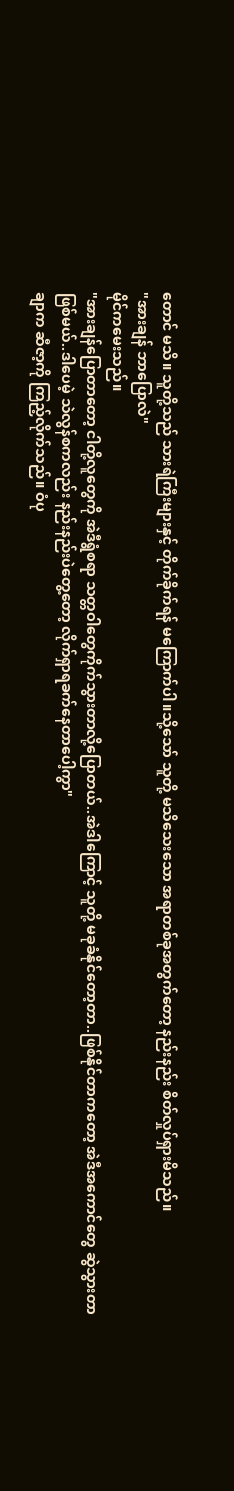တောင် မသိ။ သူတို့သည် သားရဲကြီးများနှင့် တိုက်ခိုက်ရန် မကြောက်ပါ။သို့သော် သူတို့ မသိသေးသော အရာတစ်ခုအတွက်တော့ နည်းနည်း စိတ်လှုပ်ရှားမိသည်။
"အားချန် ဘာပြောလဲ"
မိုင်ကမေးသည်။
"အားချန်ပြောတာတော့ ငါတို့လူတွေကို အဲဒီရွံစရာ သတ္တဝါတွေကိုက်သွားတာလို့ပြောတယ်..အဲဒါကြောင့် သူတို့ မခုခံနိုင်တော့တာ..ဖြစ်နိုင်တာကတော့ အဲဒီအကောင်တွေ ဆွဲသွားတာ ဖြစ်မယ်..ဒါပေမဲ့ သဲလွန်စကလည်း နည်းနည်းပဲတွေ့တော့ လိုက်ရှာရခက်နေတာပေါ့ကွာ"
ချာက ဆီဇာ့ကို ကြည့်လိုက်သည်။ ဝံပု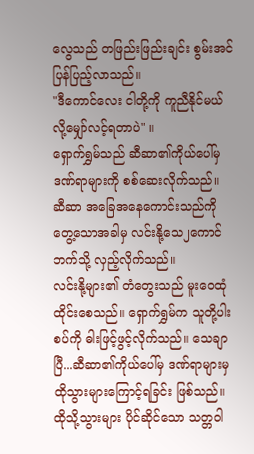လွေသည် တဖြည်းဖြည်းချင်း စွမ်းအင် ပြန်ပြည့်လာသည်။
"ဒီကောင်လေး ငါတို့ကို ကူညီနိုင်မယ်လို့မျှော်လင့်ရတာပဲ" ။
ရှောက်ရွှမ်သည် ဆီဆာ၏ကိုယ်ပေါ်မှ ဒဏ်ရာများကို စစ်ဆေးလိုက်သည်။ ဆီဆာ အခြေအနေကောင်းသည်ကို တွေ့သောအခါမှ လင်းနို့သေ၂ကောင်ဘက်သို့ လှည့်လိုက်သည်။
လင်းနို့များ၏ တံတွေးသည် မူးဝေထုံထိုင်းစေသည်။ ရှောက်ရွှမ်က သူတို့ပါးစပ်ကို ဓါးဖြင့်ဖွင့်လိုက်သည်။ သေချာပြီ...ဆီဆာ၏ကိုယ်ပေါ်မှ ဒဏ်ရာများမှ ထိုသွားများကြောင့်ရခြင်း ဖြစ်သည်။
ထိုသို့သွားများ ပိုင်ဆိုင်သော သတ္တဝါ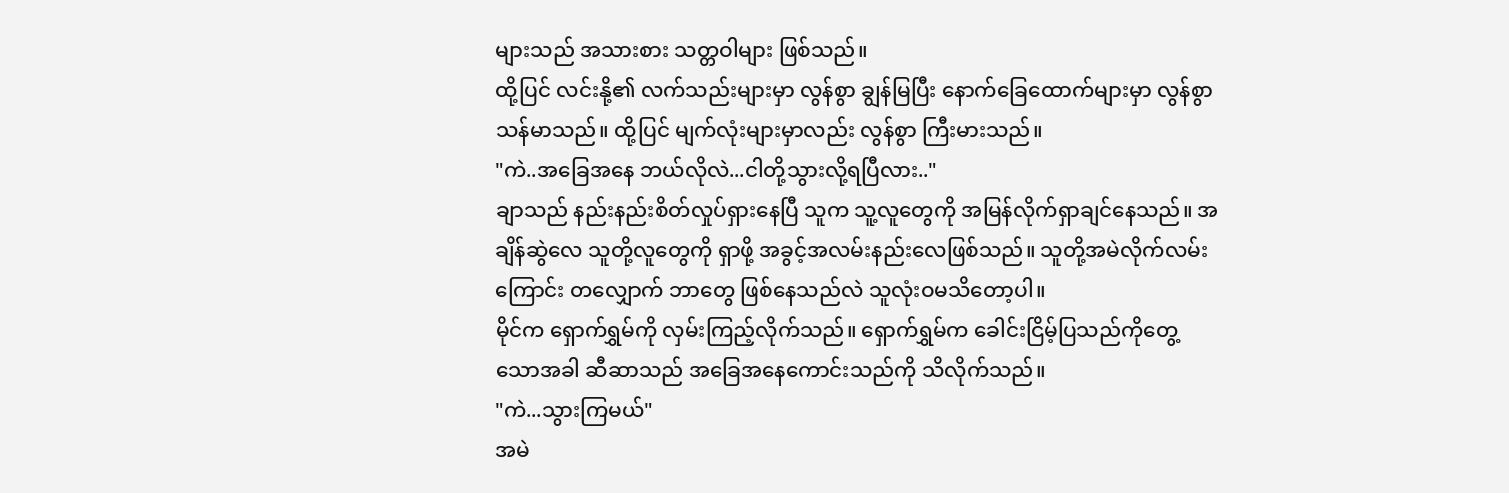များသည် အသားစား သတ္တဝါများ ဖြစ်သည်။
ထို့ပြင် လင်းနို့၏ လက်သည်းများမှာ လွန်စွာ ချွန်မြပြီး နောက်ခြေထောက်များမှာ လွန်စွာ သန်မာသည်။ ထို့ပြင် မျက်လုံးများမှာလည်း လွန်စွာ ကြီးမားသည်။
"ကဲ..အခြေအနေ ဘယ်လိုလဲ...ငါတို့သွားလို့ရပြီလား.."
ချာသည် နည်းနည်းစိတ်လှုပ်ရှားနေပြီ သူက သူ့လူတွေကို အမြန်လိုက်ရှာချင်နေသည်။ အချိန်ဆွဲလေ သူတို့လူတွေကို ရှာဖို့ အခွင့်အလမ်းနည်းလေဖြစ်သည်။ သူတို့အမဲလိုက်လမ်းကြောင်း တလျှောက် ဘာတွေ ဖြစ်နေသည်လဲ သူလုံးဝမသိတော့ပါ။
မိုင်က ရှောက်ရွှမ်ကို လှမ်းကြည့်လိုက်သည်။ ရှောက်ရွှမ်က ခေါင်းငြိမ့်ပြသည်ကိုတွေ့သောအခါ ဆီဆာသည် အခြေအနေကောင်းသည်ကို သိလိုက်သည်။
"ကဲ...သွားကြမယ်"
အမဲ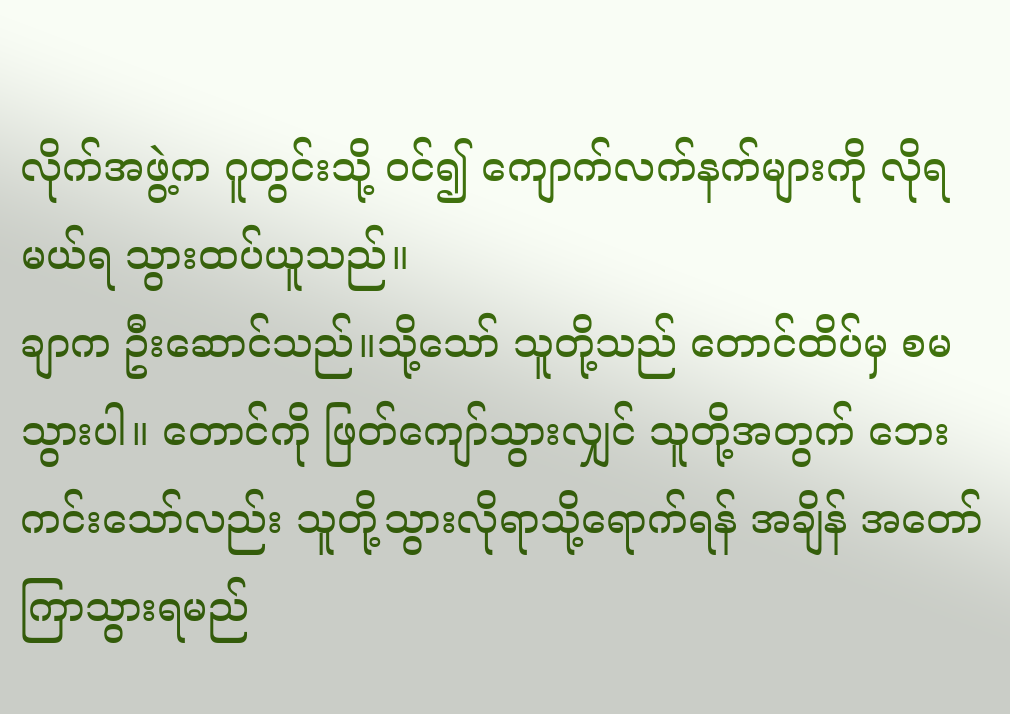လိုက်အဖွဲ့က ဂူတွင်းသို့ ဝင်၍ ကျောက်လက်နက်များကို လိုရမယ်ရ သွားထပ်ယူသည်။
ချာက ဦးဆောင်သည်။သို့သော် သူတို့သည် တောင်ထိပ်မှ စမသွားပါ။ တောင်ကို ဖြတ်ကျော်သွားလျှင် သူတို့အတွက် ဘေးကင်းသော်လည်း သူတို့သွားလိုရာသို့ရောက်ရန် အချိန် အတော်ကြာသွားရမည်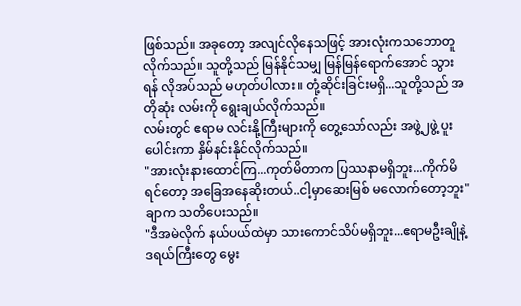ဖြစ်သည်။ အခုတော့ အလျင်လိုနေသဖြင့် အားလုံးကသဘောတူလိုက်သည်။ သူတို့သည် မြန်နိုင်သမျှ မြန်မြန်ရောက်အောင် သွားရန် လိုအပ်သည် မဟုတ်ပါလား။ တုံ့ဆိုင်းခြင်းမရှိ...သူတို့သည် အတိုဆုံး လမ်းကို ရွေးချယ်လိုက်သည်။
လမ်းတွင် ဧရာမ လင်းနို့ကြီးများကို တွေ့သော်လည်း အဖွဲ့၂ဖွဲ့ ပူးပေါင်းကာ နှိမ်နင်းနိုင်လိုက်သည်။
"အားလုံးနားထောင်ကြ...ကုတ်မိတာက ပြဿနာမရှိဘူး...ကိုက်မိရင်တော့ အခြေအနေဆိုးတယ်..ငါ့မှာဆေးမြစ် မလောက်တော့ဘူး"
ချာက သတိပေးသည်။
"ဒီအမဲလိုက် နယ်ပယ်ထဲမှာ သားကောင်သိပ်မရှိဘူး...ဧရာမဦးချိုနဲ့ဒရယ်ကြီးတွေ မွေး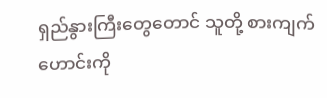ရှည်နွားကြီးတွေတောင် သူတို့ စားကျက်ဟောင်းကို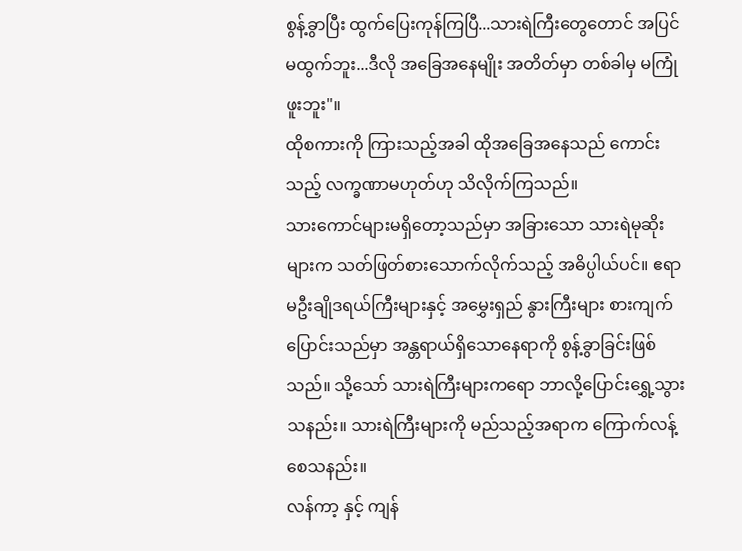စွန့်ခွာပြီး ထွက်ပြေးကုန်ကြပြီ...သားရဲကြီးတွေတောင် အပြင် မထွက်ဘူး...ဒီလို အခြေအနေမျိုး အတိတ်မှာ တစ်ခါမှ မကြုံဖူးဘူး"။
ထိုစကားကို ကြားသည့်အခါ ထိုအခြေအနေသည် ကောင်းသည့် လက္ခဏာမဟုတ်ဟု သိလိုက်ကြသည်။
သားကောင်များမရှိတော့သည်မှာ အခြားသော သားရဲမုဆိုးများက သတ်ဖြတ်စားသောက်လိုက်သည့် အဓိပ္ပါယ်ပင်။ ဧရာမဦးချိုဒရယ်ကြီးများနှင့် အမွှေးရှည် နွားကြီးများ စားကျက်ပြောင်းသည်မှာ အန္တရာယ်ရှိသောနေရာကို စွန့်ခွာခြင်းဖြစ်သည်။ သို့သော် သားရဲကြီးများကရော ဘာလို့ပြောင်းရွှေ့သွားသနည်း။ သားရဲကြီးများကို မည်သည့်အရာက ကြောက်လန့်စေသနည်း။
လန်ကာ့ နှင့် ကျန်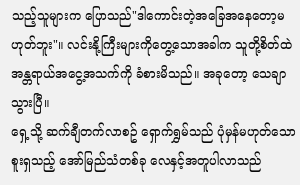သည့်သူများက ပြောသည်"ဒါကောင်းတဲ့အခြေအနေတော့မဟုတ်ဘူး"။ လင်းနို့ကြီးများကိုတွေ့သောအခါက သူတို့စိတ်ထဲ အန္တရာယ်အငွေ့အသက်ကို ခံစားမိသည်။ အခုတော့ သေချာသွားပြီ။
ရှေ့သို့ ဆက်ချီတက်လာစဥ် ရှောက်ရွှမ်သည် ပုံမှန်မဟုတ်သော စူးရှသည့် အော်မြည်သံတစ်ခု လေနှင့်အတူပါလာသည်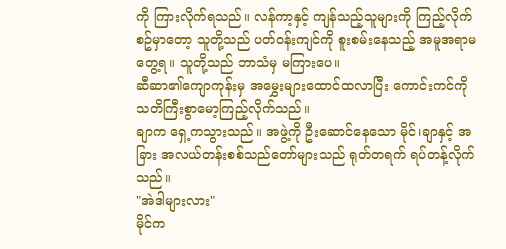ကို ကြားလိုက်ရသည်။ လန်ကာ့နှင့် ကျန်သည့်သူများကို ကြည့်လိုက်စဥ်မှာတော့ သူတို့သည် ပတ်ဝန်းကျင်ကို စူးစမ်းနေသည့် အမူအရာမတွေ့ရ။ သူတို့သည် ဘာသံမှ မကြားပေ။
ဆီဆာ၏ကျောကုန်းမှ အမွှေးများထောင်ထလာပြီး ကောင်းကင်ကို သတိကြီးစွာမော့ကြည့်လိုက်သည်။
ချာက ရှေ့ကသွားသည်။ အဖွဲ့ကို ဦးဆောင်နေသော မိုင်၊ချာနှင့် အခြား အလယ်တန်းစစ်သည်တော်များသည် ရုတ်တရက် ရပ်တန့်လိုက်သည်။
"အဲဒါများလား"
မိုင်က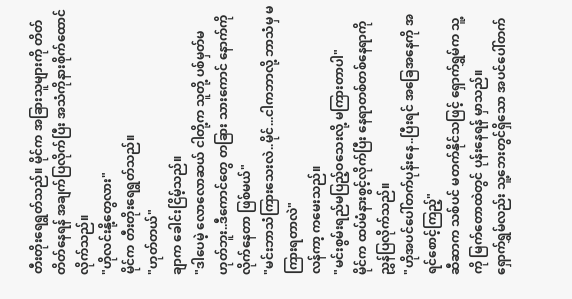တီးတိုးရေရွတ်သည်။ မိုင်က အခြားသူများကို တိတ်တိတ်နေရန် အချက်ပြလိုက်ပြီး အသံကိုနားစိုက်ထောင်လိုက်သည်။
"ဟိုလင်းနို့တွေလား"
မိုင်က တီးတိုးရေရွတ်သည်။
"ဟုတ်တယ်"
ချာက ခေါင်းငြိမ့်သည်။
"ဒါပေမဲ့ လောလောဆယ် ငါတို့က သူတို့ ပစ်မှတ်မဟုတ်ဘူး..ဒီကောင်တွေ တခြား သားကောင် နောက်ကို လိုက်နေတာ ဖြစ်မယ်"
"မင်းဘာသံကြားသေးလဲ..မိုင်...ငါကဘာလို့ ဘာသံမှ မကြားရတာလဲ"
လန်ကာ့ ကမေးသည်။
"မင်းစွမ်းရည်မပြည့်ဝသေးလို့ မကြားတာပါ"
မိုင်က ထပ်မံနားစွင့်လိုက်ပြီး နေရာတစ်တစ်နေရာကို ညွှန်ပြလိုက်သည်။
"ဟိုအပင်ပေါ်တက်ပုန်းနေ..ပြီးရင် အခြေအနေကို အရင်စောင့်ကြည့်"
ဆီဆာက သစ်ပင် မတက်နိုင်သဖြင့် ရှောက်ရွှမ်က သူ့ကို မြက်တောထဲတွင် ပုန်းနေရန် မှာသည်။
ရှောက်ရွှမ်လည်း သူ့ဘေးတွင်ရှိသော အပင်ပေါ်တက်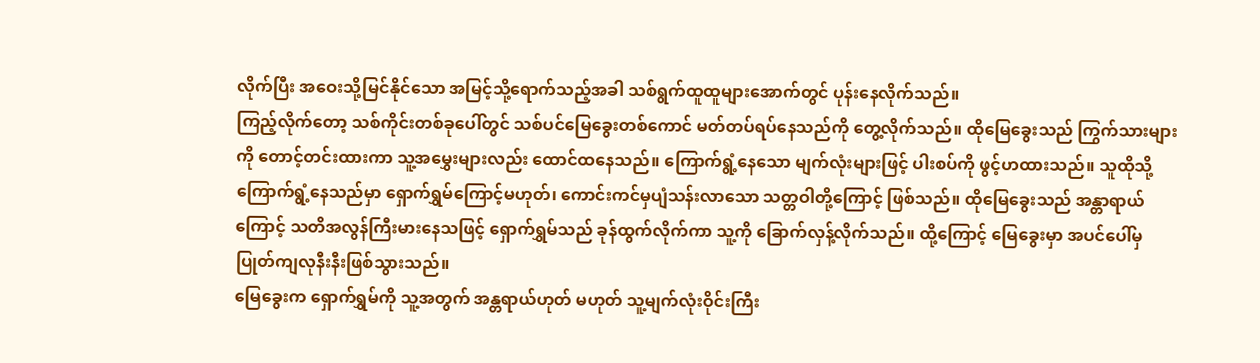လိုက်ပြီး အဝေးသို့မြင်နိုင်သော အမြင့်သို့ရောက်သည့်အခါ သစ်ရွက်ထူထူများအောက်တွင် ပုန်းနေလိုက်သည်။
ကြည့်လိုက်တော့ သစ်ကိုင်းတစ်ခုပေါ်တွင် သစ်ပင်မြေခွေးတစ်ကောင် မတ်တပ်ရပ်နေသည်ကို တွေ့လိုက်သည်။ ထိုမြေခွေးသည် ကြွက်သားများကို တောင့်တင်းထားကာ သူ့အမွှေးများလည်း ထောင်ထနေသည်။ ကြောက်ရွံ့နေသော မျက်လုံးများဖြင့် ပါးစပ်ကို ဖွင့်ဟထားသည်။ သူထိုသို့ ကြောက်ရွံ့နေသည်မှာ ရှောက်ရွှမ်ကြောင့်မဟုတ်၊ ကောင်းကင်မှပျံသန်းလာသော သတ္တဝါတို့ကြောင့် ဖြစ်သည်။ ထိုမြေခွေးသည် အန္တာရာယ်ကြောင့် သတိအလွန်ကြီးမားနေသဖြင့် ရှောက်ရွှမ်သည် ခုန်ထွက်လိုက်ကာ သူ့ကို ခြောက်လှန့်လိုက်သည်။ ထို့ကြောင့် မြေခွေးမှာ အပင်ပေါ်မှ ပြုတ်ကျလုနီးနီးဖြစ်သွားသည်။
မြေခွေးက ရှောက်ရွှမ်ကို သူ့အတွက် အန္တရာယ်ဟုတ် မဟုတ် သူ့မျက်လုံးဝိုင်းကြီး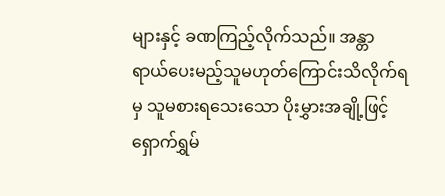များနှင့် ခဏကြည့်လိုက်သည်။ အန္တာရာယ်ပေးမည့်သူမဟုတ်ကြောင်းသိလိုက်ရမှ သူမစားရသေးသော ပိုးမွှားအချို့ဖြင့် ရှောက်ရွှမ်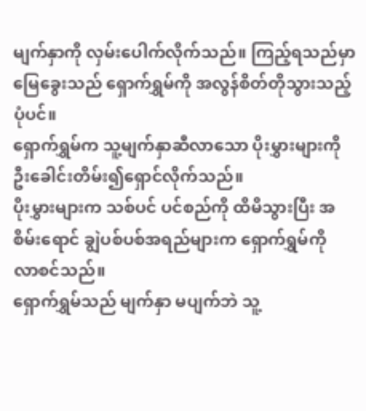မျက်နှာကို လှမ်းပေါက်လိုက်သည်။ ကြည့်ရသည်မှာ မြေခွေးသည် ရှောက်ရွှမ်ကို အလွန်စိတ်တိုသွားသည့်ပုံပင်။
ရှောက်ရွှမ်က သူ့မျက်နှာဆီလာသော ပိုးမွှားများကို ဦးခေါင်းတိမ်း၍ရှောင်လိုက်သည်။
ပိုးမွှားများက သစ်ပင် ပင်စည်ကို ထိမိသွားပြီး အစိမ်းရောင် ချွဲပစ်ပစ်အရည်များက ရှောက်ရွှမ်ကို လာစင်သည်။
ရှောက်ရွှမ်သည် မျက်နှာ မပျက်ဘဲ သူ့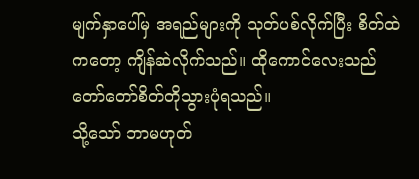မျက်နှာပေါ်မှ အရည်များကို သုတ်ပစ်လိုက်ပြီး စိတ်ထဲကတော့ ကျိန်ဆဲလိုက်သည်။ ထိုကောင်လေးသည် တော်တော်စိတ်တိုသွားပုံရသည်။
သို့သော် ဘာမဟုတ်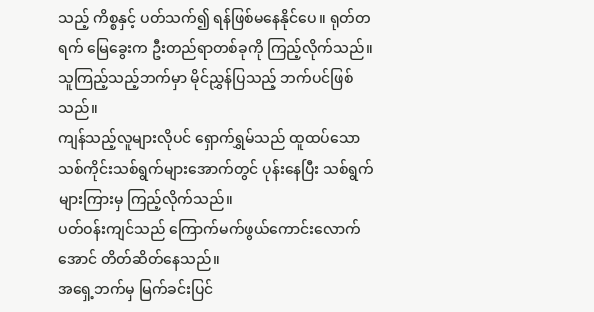သည့် ကိစ္စနှင့် ပတ်သက်၍ ရန်ဖြစ်မနေနိုင်ပေ။ ရုတ်တရက် မြေခွေးက ဦးတည်ရာတစ်ခုကို ကြည့်လိုက်သည်။
သူကြည့်သည့်ဘက်မှာ မိုင်ညွှန်ပြသည့် ဘက်ပင်ဖြစ်သည်။
ကျန်သည့်လူများလိုပင် ရှောက်ရွှမ်သည် ထူထပ်သော သစ်ကိုင်းသစ်ရွက်များအောက်တွင် ပုန်းနေပြီး သစ်ရွက်များကြားမှ ကြည့်လိုက်သည်။
ပတ်ဝန်းကျင်သည် ကြောက်မက်ဖွယ်ကောင်းလောက်အောင် တိတ်ဆိတ်နေသည်။
အရှေ့ဘက်မှ မြက်ခင်းပြင်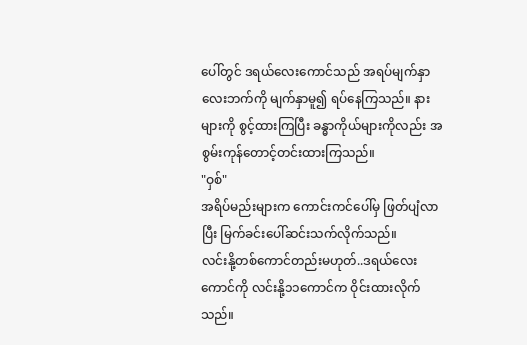ပေါ်တွင် ဒရယ်လေးကောင်သည် အရပ်မျက်နှာ လေးဘက်ကို မျက်နှာမူ၍ ရပ်နေကြသည်။ နားများကို စွင့်ထားကြပြီး ခန္ဓာကိုယ်များကိုလည်း အစွမ်းကုန်တောင့်တင်းထားကြသည်။
"ဝှစ်"
အရိပ်မည်းများက ကောင်းကင်ပေါ်မှ ဖြတ်ပျံလာပြီး မြက်ခင်းပေါ်ဆင်းသက်လိုက်သည်။
လင်းနို့တစ်ကောင်တည်းမဟုတ်..ဒရယ်လေးကောင်ကို လင်းနို့၁၁ကောင်က ဝိုင်းထားလိုက်သည်။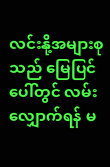လင်းနို့အများစုသည် မြေပြင်ပေါ်တွင် လမ်းလျှောက်ရန် မ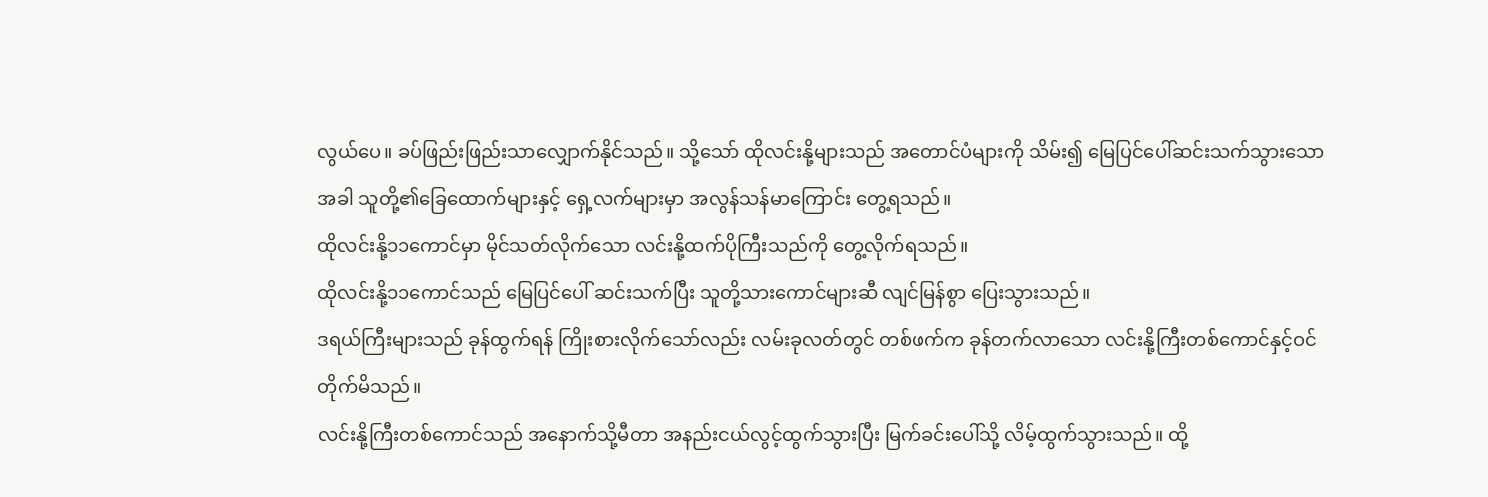လွယ်ပေ။ ခပ်ဖြည်းဖြည်းသာလျှောက်နိုင်သည်။ သို့သော် ထိုလင်းနို့များသည် အတောင်ပံများကို သိမ်း၍ မြေပြင်ပေါ်ဆင်းသက်သွားသောအခါ သူတို့၏ခြေထောက်များနှင့် ရှေ့လက်များမှာ အလွန်သန်မာကြောင်း တွေ့ရသည်။
ထိုလင်းနို့၁၁ကောင်မှာ မိုင်သတ်လိုက်သော လင်းနို့ထက်ပိုကြီးသည်ကို တွေ့လိုက်ရသည်။
ထိုလင်းနို့၁၁ကောင်သည် မြေပြင်ပေါ် ဆင်းသက်ပြီး သူတို့သားကောင်များဆီ လျင်မြန်စွာ ပြေးသွားသည်။
ဒရယ်ကြီးများသည် ခုန်ထွက်ရန် ကြိုးစားလိုက်သော်လည်း လမ်းခုလတ်တွင် တစ်ဖက်က ခုန်တက်လာသော လင်းနို့ကြီးတစ်ကောင်နှင့်ဝင်တိုက်မိသည်။
လင်းနို့ကြီးတစ်ကောင်သည် အနောက်သို့မီတာ အနည်းငယ်လွင့်ထွက်သွားပြီး မြက်ခင်းပေါ်သို့ လိမ့်ထွက်သွားသည်။ ထို့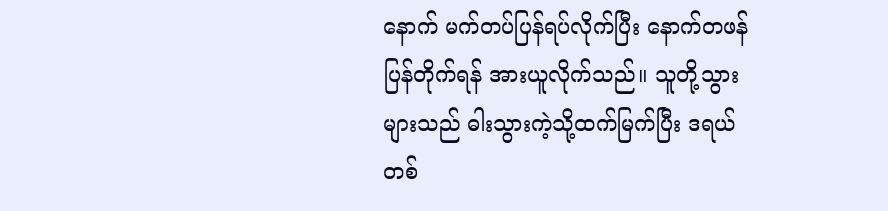နောက် မက်တပ်ပြန်ရပ်လိုက်ပြီး နောက်တဖန် ပြန်တိုက်ရန် အားယူလိုက်သည်။ သူတို့သွားများသည် ဓါးသွားကဲ့သို့ထက်မြက်ပြီး ဒရယ်တစ်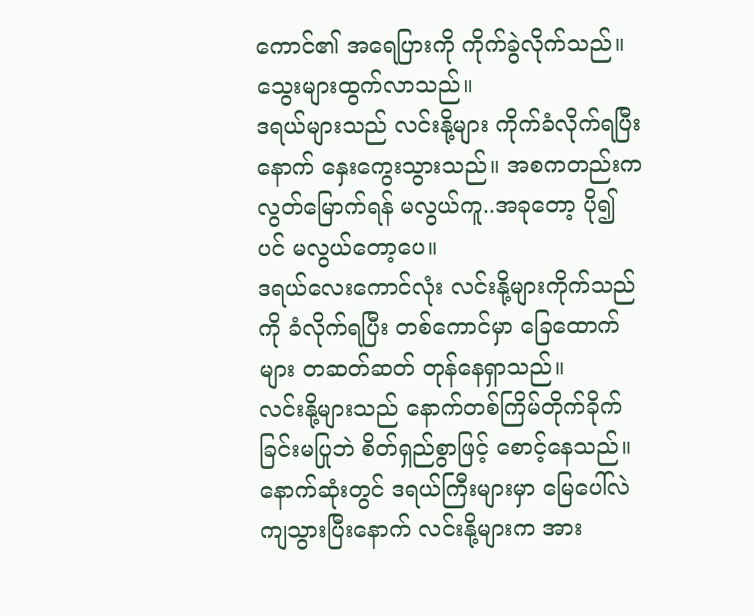ကောင်၏ အရေပြားကို ကိုက်ခွဲလိုက်သည်။
သွေးများထွက်လာသည်။
ဒရယ်များသည် လင်းနို့များ ကိုက်ခံလိုက်ရပြီးနောက် နှေးကွေးသွားသည်။ အစကတည်းက လွတ်မြောက်ရန် မလွယ်ကူ..အခုတော့ ပို၍ပင် မလွယ်တော့ပေ။
ဒရယ်လေးကောင်လုံး လင်းနို့များကိုက်သည်ကို ခံလိုက်ရပြီး တစ်ကောင်မှာ ခြေထောက်များ တဆတ်ဆတ် တုန်နေရှာသည်။
လင်းနို့များသည် နောက်တစ်ကြိမ်တိုက်ခိုက်ခြင်းမပြုဘဲ စိတ်ရှည်စွာဖြင့် စောင့်နေသည်။
နောက်ဆုံးတွင် ဒရယ်ကြီးများမှာ မြေပေါ်လဲကျသွားပြီးနောက် လင်းနို့များက အား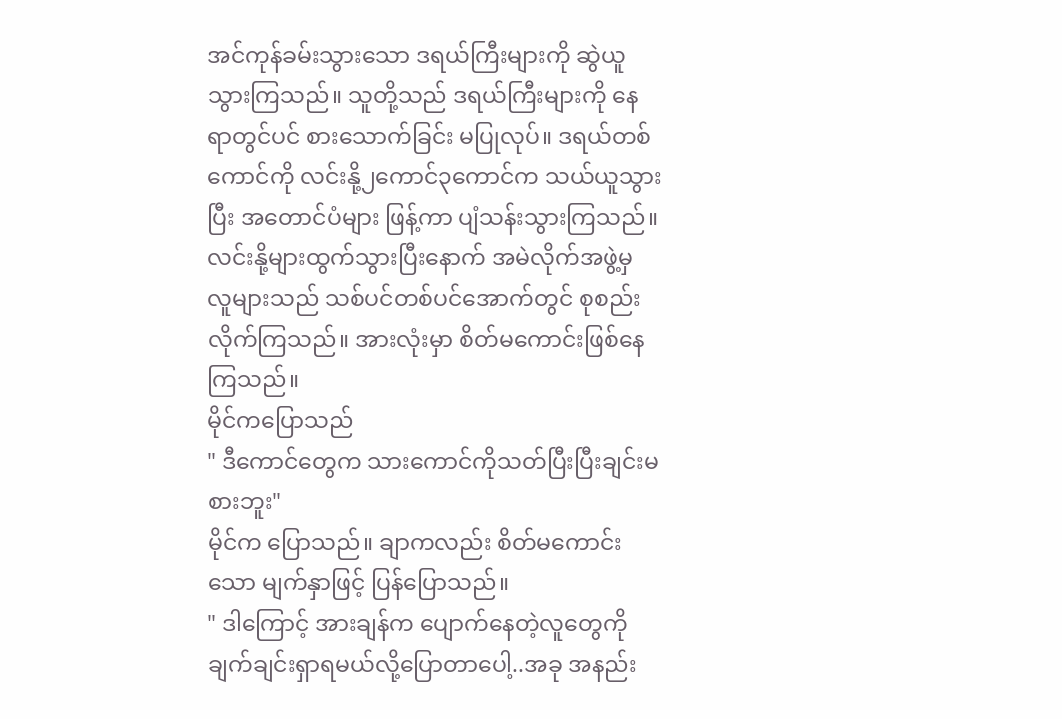အင်ကုန်ခမ်းသွားသော ဒရယ်ကြီးများကို ဆွဲယူသွားကြသည်။ သူတို့သည် ဒရယ်ကြီးများကို နေရာတွင်ပင် စားသောက်ခြင်း မပြုလုပ်။ ဒရယ်တစ်ကောင်ကို လင်းနို့၂ကောင်၃ကောင်က သယ်ယူသွားပြီး အတောင်ပံများ ဖြန့်ကာ ပျံသန်းသွားကြသည်။
လင်းနို့များထွက်သွားပြီးနောက် အမဲလိုက်အဖွဲ့မှ လူများသည် သစ်ပင်တစ်ပင်အောက်တွင် စုစည်းလိုက်ကြသည်။ အားလုံးမှာ စိတ်မကောင်းဖြစ်နေကြသည်။
မိုင်ကပြောသည်
" ဒီကောင်တွေက သားကောင်ကိုသတ်ပြီးပြီးချင်းမစားဘူး"
မိုင်က ပြောသည်။ ချာကလည်း စိတ်မကောင်းသော မျက်နှာဖြင့် ပြန်ပြောသည်။
" ဒါကြောင့် အားချန်က ပျောက်နေတဲ့လူတွေကို ချက်ချင်းရှာရမယ်လို့ပြောတာပေါ့..အခု အနည်း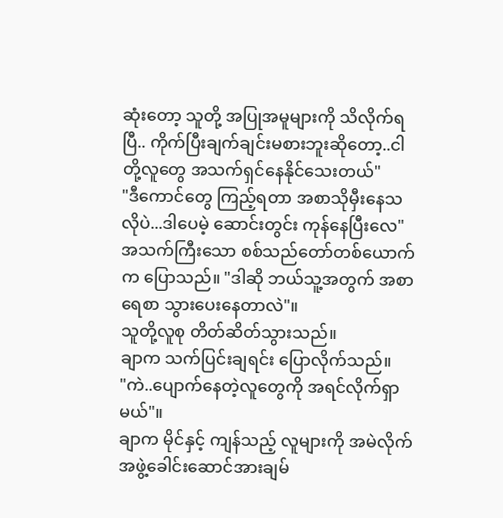ဆုံးတော့ သူတို့ အပြုအမူများကို သိလိုက်ရပြီ.. ကိုက်ပြီးချက်ချင်းမစားဘူးဆိုတော့..ငါတို့လူတွေ အသက်ရှင်နေနိုင်သေးတယ်"
"ဒီကောင်တွေ ကြည့်ရတာ အစာသိုမှီးနေသလိုပဲ...ဒါပေမဲ့ ဆောင်းတွင်း ကုန်နေပြီးလေ" အသက်ကြီးသော စစ်သည်တော်တစ်ယောက်က ပြောသည်။ "ဒါဆို ဘယ်သူ့အတွက် အစာရေစာ သွားပေးနေတာလဲ"။
သူတို့လူစု တိတ်ဆိတ်သွားသည်။
ချာက သက်ပြင်းချရင်း ပြောလိုက်သည်။
"ကဲ..ပျောက်နေတဲ့လူတွေကို အရင်လိုက်ရှာမယ်"။
ချာက မိုင်နှင့် ကျန်သည့် လူများကို အမဲလိုက်အဖွဲ့ခေါင်းဆောင်အားချမ်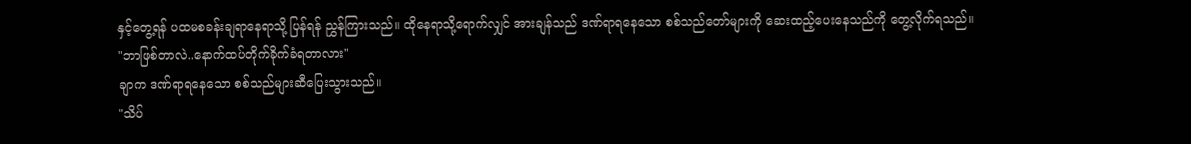နှင့်တွေ့ရန် ပထမစခန်းချရာနေရာသို့ ပြန်ရန် ညွှန်ကြားသည်။ ထိုနေရာသို့ရောက်လျှင် အားချန်သည် ဒဏ်ရာရနေသော စစ်သည်တော်များကို ဆေးထည့်ပေးနေသည်ကို တွေ့လိုက်ရသည်။
"ဘာဖြစ်တာလဲ..နောက်ထပ်တိုက်ခိုက်ခံရတာလား"
ချာက ဒဏ်ရာရနေသော စစ်သည်များဆီပြေးသွားသည်။
"သိပ်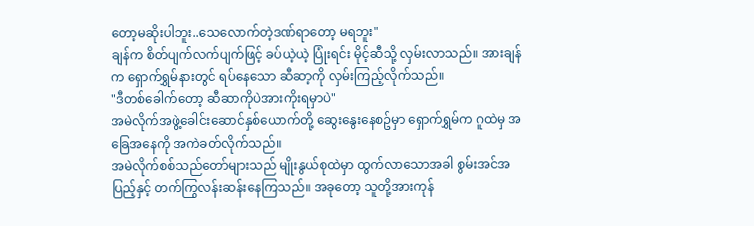တော့မဆိုးပါဘူး..သေလောက်တဲ့ဒဏ်ရာတော့ မရဘူး"
ချန်က စိတ်ပျက်လက်ပျက်ဖြင့် ခပ်ယဲ့ယဲ့ ပြုံးရင်း မိုင့်ဆီသို့ လှမ်းလာသည်။ အားချန်က ရှောက်ရွှမ်နားတွင် ရပ်နေသော ဆီဆာ့ကို လှမ်းကြည့်လိုက်သည်။
"ဒီတစ်ခေါက်တော့ ဆီဆာကိုပဲအားကိုးရမှာပဲ"
အမဲလိုက်အဖွဲ့ခေါင်းဆောင်နှစ်ယောက်တို့ ဆွေးနွေးနေစဥ်မှာ ရှောက်ရွှမ်က ဂူထဲမှ အခြေအနေကို အကဲခတ်လိုက်သည်။
အမဲလိုက်စစ်သည်တော်များသည် မျိုးနွယ်စုထဲမှာ ထွက်လာသောအခါ စွမ်းအင်အပြည့်နှင့် တက်ကြွလန်းဆန်းနေကြသည်။ အခုတော့ သူတို့အားကုန်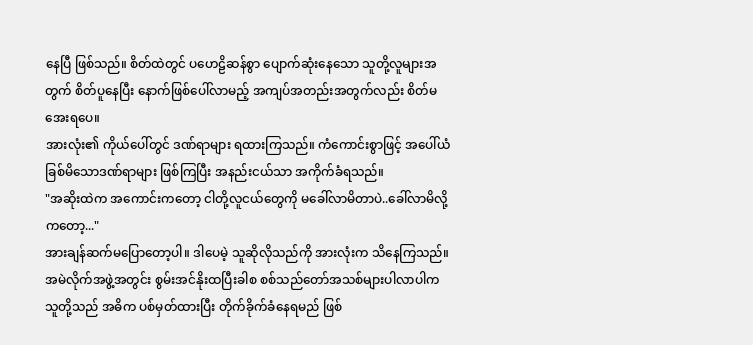နေပြီ ဖြစ်သည်။ စိတ်ထဲတွင် ပဟေဠိဆန်စွာ ပျောက်ဆုံးနေသော သူတို့လူများအတွက် စိတ်ပူနေပြီး နောက်ဖြစ်ပေါ်လာမည့် အကျပ်အတည်းအတွက်လည်း စိတ်မအေးရပေ။
အားလုံး၏ ကိုယ်ပေါ်တွင် ဒဏ်ရာများ ရထားကြသည်။ ကံကောင်းစွာဖြင့် အပေါ်ယံခြစ်မိသောဒဏ်ရာများ ဖြစ်ကြပြီး အနည်းငယ်သာ အကိုက်ခံရသည်။
"အဆိုးထဲက အကောင်းကတော့ ငါတို့လူငယ်တွေကို မခေါ်လာမိတာပဲ..ခေါ်လာမိလို့ကတော့..."
အားချန်ဆက်မပြောတော့ပါ။ ဒါပေမဲ့ သူဆိုလိုသည်ကို အားလုံးက သိနေကြသည်။
အမဲလိုက်အဖွဲ့အတွင်း စွမ်းအင်နိုးထပြီးခါစ စစ်သည်တော်အသစ်များပါလာပါက သူတို့သည် အဓိက ပစ်မှတ်ထားပြီး တိုက်ခိုက်ခံနေရမည် ဖြစ်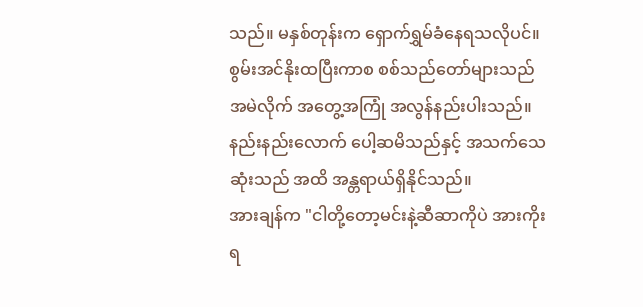သည်။ မနှစ်တုန်းက ရှောက်ရွှမ်ခံနေရသလိုပင်။ စွမ်းအင်နိုးထပြီးကာစ စစ်သည်တော်များသည် အမဲလိုက် အတွေ့အကြုံ အလွန်နည်းပါးသည်။ နည်းနည်းလောက် ပေါ့ဆမိသည်နှင့် အသက်သေဆုံးသည် အထိ အန္တရာယ်ရှိနိုင်သည်။
အားချန်က "ငါတို့တော့မင်းနဲ့ဆီဆာကိုပဲ အားကိုးရ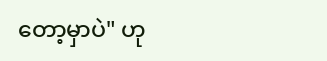တော့မှာပဲ" ဟု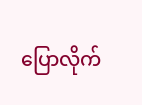ပြောလိုက်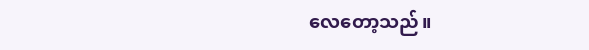လေတော့သည်။